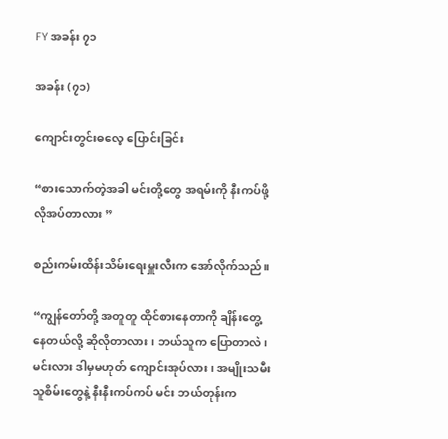FY အခန်း ၇၁

အခန်း (၇၁)

ကျောင်းတွင်းဓလေ့ ပြောင်းခြင်း

“စားသောက်တဲ့အခါ မင်းတို့တွေ အရမ်းကို နီးကပ်ဖို့ လိုအပ်တာလား ”

စည်းကမ်းထိန်းသိမ်းရေးမှူးလီးက အော်လိုက်သည်။

“ကျွန်တော်တို့ အတူတူ ထိုင်စားနေတာကို ချိန်းတွေ့နေတယ်လို့ ဆိုလိုတာလား၊ ဘယ်သူက ပြောတာလဲ၊ မင်းလား ဒါမှမဟုတ် ကျောင်းအုပ်လား၊ အမျိုးသမီး သူစိမ်းတွေနဲ့ နီးနီးကပ်ကပ် မင်း ဘယ်တုန်းက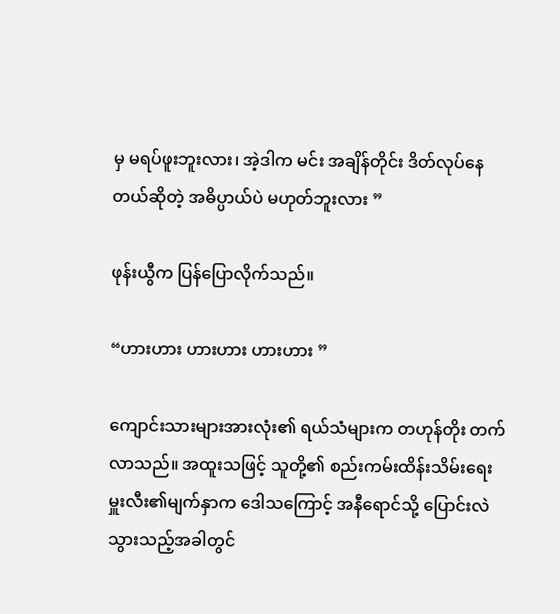မှ မရပ်ဖူးဘူးလား၊ အဲ့ဒါက မင်း အချိန်တိုင်း ဒိတ်လုပ်နေတယ်ဆိုတဲ့ အဓိပ္ပာယ်ပဲ မဟုတ်ဘူးလား ”

ဖုန်းယွီက ပြန်ပြောလိုက်သည်။

“ဟားဟား ဟားဟား ဟားဟား ”

ကျောင်းသားများအားလုံး၏ ရယ်သံများက တဟုန်တိုး တက်လာသည်။ အထူးသဖြင့် သူတို့၏ စည်းကမ်းထိန်းသိမ်းရေးမှူးလီး၏မျက်နှာက ဒေါသကြောင့် အနီရောင်သို့ ပြောင်းလဲသွားသည့်အခါတွင်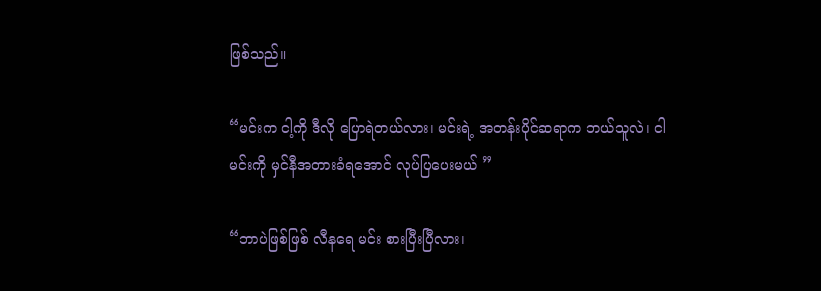ဖြစ်သည်။

“မင်းက ငါ့ကို ဒီလို ပြောရဲတယ်လား၊ မင်းရဲ့ အတန်းပိုင်ဆရာက ဘယ်သူလဲ၊ ငါ မင်းကို မှင်နီအတားခံရအောင် လုပ်ပြပေးမယ် ”

“ဘာပဲဖြစ်ဖြစ် လီနရေ မင်း စားပြီးပြီလား၊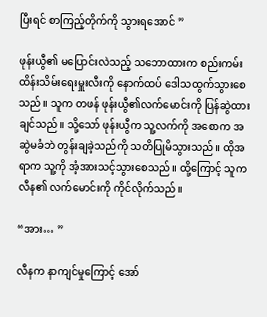ပြီးရင် စာကြည့်တိုက်ကို သွားရအောင် ”

ဖုန်းယွီ၏ မပြောင်းလဲသည့် သဘောထားက စည်းကမ်းထိန်းသိမ်းရေးမှူးလီးကို နောက်ထပ် ဒေါသထွက်သွားစေသည်။ သူက တဖန် ဖုန်းယွီ၏လက်မောင်းကို ပြန်ဆွဲထားချင်သည်။ သို့သော် ဖုန်းယွီက သူ့လက်ကို အစောက အဆွဲမခံဘဲ တွန်းချခဲ့သည်ကို သတိပြုမိသွားသည်။ ထိုအရာက သူ့ကို အံ့အားသင့်သွားစေသည်။ ထို့ကြောင့် သူက လီန၏ လက်မောင်းကို ကိုင်လိုက်သည်။

“အား… ”

လီနက နာကျင်မှုကြောင့် အော်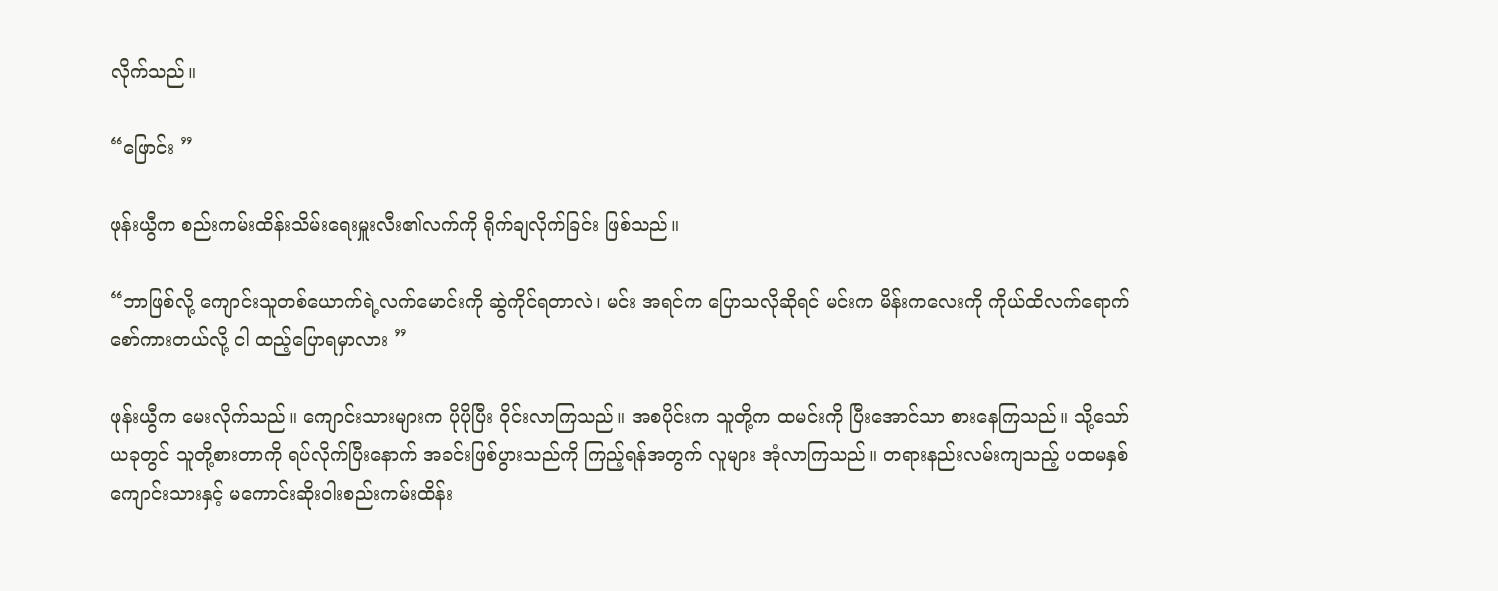လိုက်သည်။

“ဖြောင်း ”

ဖုန်းယွီက စည်းကမ်းထိန်းသိမ်းရေးမှူးလီး၏လက်ကို ရိုက်ချလိုက်ခြင်း ဖြစ်သည်။

“ဘာဖြစ်လို့ ကျောင်းသူတစ်ယောက်ရဲ့လက်မောင်းကို ဆွဲကိုင်ရတာလဲ၊ မင်း အရင်က ပြောသလိုဆိုရင် မင်းက မိန်းကလေးကို ကိုယ်ထိလက်ရောက် စော်ကားတယ်လို့ ငါ ထည့်ပြောရမှာလား ”

ဖုန်းယွီက မေးလိုက်သည်။ ကျောင်းသားများက ပိုပိုပြီး ဝိုင်းလာကြသည်။ အစပိုင်းက သူတို့က ထမင်းကို ပြီးအောင်သာ စားနေကြသည်။ သို့သော် ယခုတွင် သူတို့စားတာကို ရပ်လိုက်ပြီးနောက် အခင်းဖြစ်ပွားသည်ကို ကြည့်ရန်အတွက် လူများ အုံလာကြသည်။ တရားနည်းလမ်းကျသည့် ပထမနှစ်ကျောင်းသားနှင့် မကောင်းဆိုးဝါးစည်းကမ်းထိန်း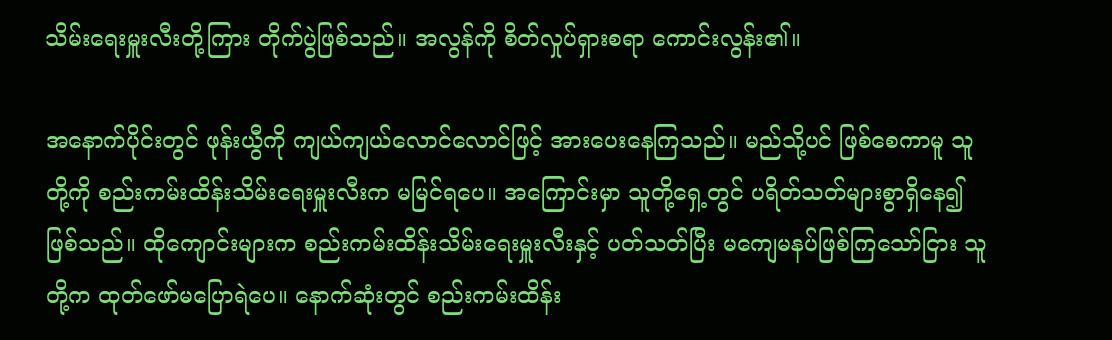သိမ်းရေးမှူးလီးတို့ကြား တိုက်ပွဲဖြစ်သည်။ အလွန်ကို စိတ်လှုပ်ရှားစရာ ကောင်းလွန်း၏။

အနောက်ပိုင်းတွင် ဖုန်းယွီကို ကျယ်ကျယ်လောင်လောင်ဖြင့် အားပေးနေကြသည်။ မည်သို့ပင် ဖြစ်စေကာမူ သူတို့ကို စည်းကမ်းထိန်းသိမ်းရေးမှူးလီးက မမြင်ရပေ။ အကြောင်းမှာ သူတို့ရှေ့တွင် ပရိတ်သတ်များစွာရှိနေ၍ ဖြစ်သည်။ ထိုကျောင်းများက စည်းကမ်းထိန်းသိမ်းရေးမှူးလီးနှင့် ပတ်သတ်ပြီး မကျေမနပ်ဖြစ်ကြသော်ငြား သူတို့က ထုတ်ဖော်မပြောရဲပေ။ နောက်ဆုံးတွင် စည်းကမ်းထိန်း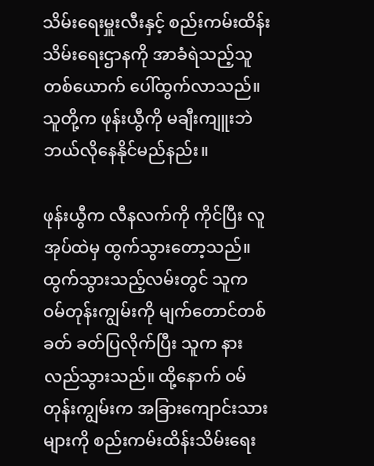သိမ်းရေးမှူးလီးနှင့် စည်းကမ်းထိန်းသိမ်းရေးဌာနကို အာခံရဲသည့်သူတစ်ယောက် ပေါ်ထွက်လာသည်။ သူတို့က ဖုန်းယွီကို မချီးကျူးဘဲ ဘယ်လိုနေနိုင်မည်နည်း။

ဖုန်းယွီက လီနလက်ကို ကိုင်ပြီး လူအုပ်ထဲမှ ထွက်သွားတော့သည်။ ထွက်သွားသည့်လမ်းတွင် သူက ဝမ်တုန်းကျွမ်းကို မျက်တောင်တစ်ခတ် ခတ်ပြလိုက်ပြီး သူက နားလည်သွားသည်။ ထို့နောက် ဝမ်တုန်းကျွမ်းက အခြားကျောင်းသားများကို စည်းကမ်းထိန်းသိမ်းရေး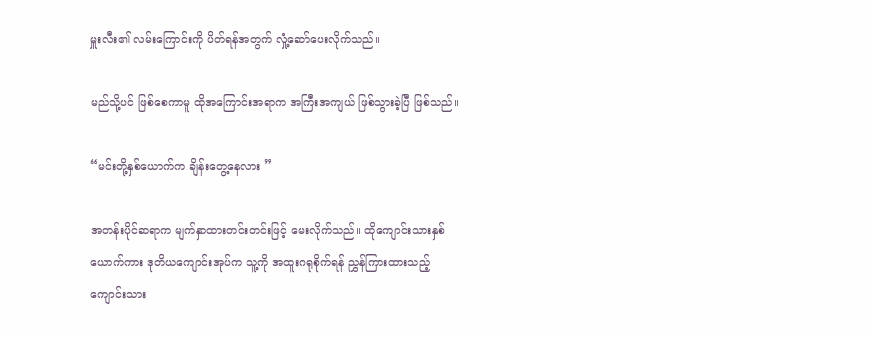မှူးလီး၏ လမ်းကြောင်းကို ပိတ်ရန်အတွက် လှုံ့ဆော်ပေးလိုက်သည်။

မည်သို့ပင် ဖြစ်စေကာမူ ထိုအကြောင်းအရာက အကြီးအကျယ် ဖြစ်သွားခဲ့ပြီ ဖြစ်သည်။

“မင်းတို့နှစ်ယောက်က ချိန်းတွေ့နေလား ”

အတန်းပိုင်ဆရာက မျက်နှာထားတင်းတင်းဖြင့် မေးလိုက်သည်။ ထိုကျောင်းသားနှစ်ယောက်ကား ဒုတိယကျောင်းအုပ်က သူ့ကို အထူးဂရုစိုက်ရန် ညွှန်ကြားထားသည့် ကျောင်းသား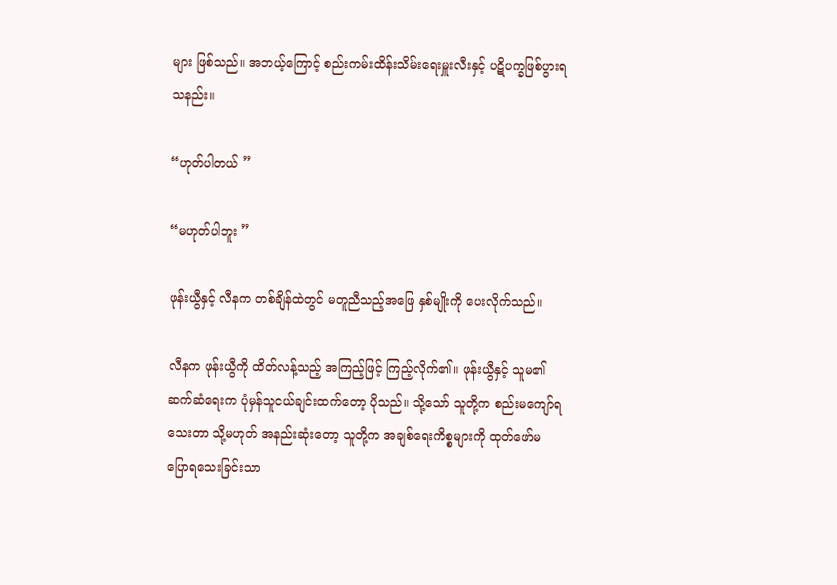များ ဖြစ်သည်။ အဘယ့်ကြောင့် စည်းကမ်းထိန်းသိမ်းရေးမှူးလီးနှင့် ပဋိပက္ခဖြစ်ပွားရသနည်း။

“ဟုတ်ပါတယ် ”

“မဟုတ်ပါဘူး ”

ဖုန်းယွီနှင့် လီနက တစ်ချိန်ထဲတွင် မတူညီသည့်အဖြေ နှစ်မျိုးကို ပေးလိုက်သည်။

လီနက ဖုန်းယွီကို ထိတ်လန့်သည့် အကြည့်ဖြင့် ကြည့်လိုက်၏။ ဖုန်းယွီနှင့် သူမ၏ ဆက်ဆံရေးက ပုံမှန်သူငယ်ချင်းထက်တော့ ပိုသည်။ သို့သော် သူတို့က စည်းမကျော်ရသေးတာ သို့မဟုတ် အနည်းဆုံးတော့ သူတို့က အချစ်ရေးကိစ္စများကို ထုတ်ဖော်မပြောရသေးခြင်းသာ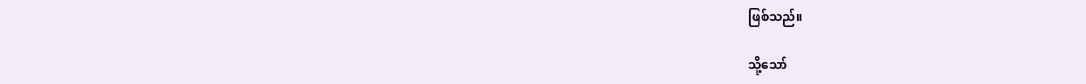ဖြစ်သည်။

သို့သော်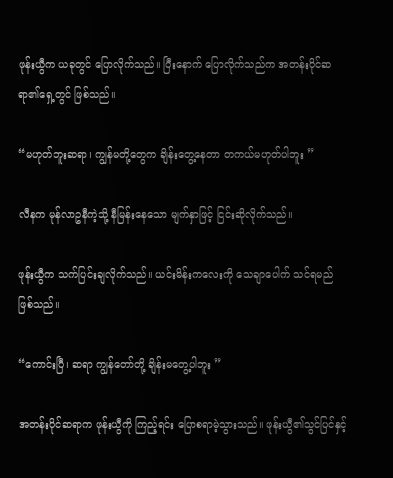ဖုန်းယွီက ယခုတွင် ပြောလိုက်သည်။ ပြီးနောက် ပြောလိုက်သည်က အတန်းပိုင်ဆရာ၏ရှေ့တွင် ဖြစ်သည်။

“မဟုတ်ဘူးဆရာ၊ ကျွန်မတို့တွေက ချိန်းတွေ့နေတာ တကယ်မဟုတ်ပါဘူး ”

လီနက မုန်လာဥနီကဲ့သို့ နီမြန်းနေသော မျက်နှာဖြင့် ငြင်းဆိုလိုက်သည်။

ဖုန်းယွီက သက်ပြင်းချလိုက်သည်။ ယင်းမိန်းကလေးကို သေချာပေါက် သင်ရမည် ဖြစ်သည်။

“ကောင်းပြီ၊ ဆရာ ကျွန်တော်တို့ ချိန်းမတွေ့ပါဘူး ”

အတန်းပိုင်ဆရာက ဖုန်းယွီကို ကြည့်ရင်း ပြောစရာမဲ့သွားသည်။ ဖုန်းယွီ၏သွင်ပြင်နှင့်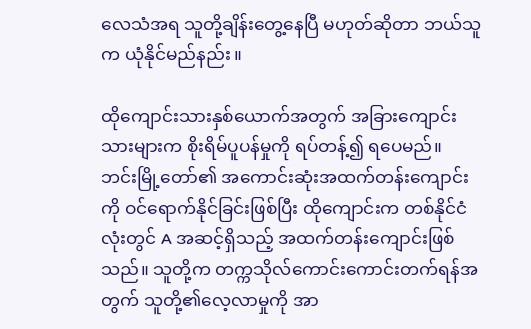လေသံအရ သူတို့ချိန်းတွေ့နေပြီ မဟုတ်ဆိုတာ ဘယ်သူက ယုံနိုင်မည်နည်း။

ထိုကျောင်းသားနှစ်ယောက်အတွက် အခြားကျောင်းသားများက စိုးရိမ်ပူပန်မှုကို ရပ်တန့်၍ ရပေမည်။ ဘင်းမြို့တော်၏ အကောင်းဆုံးအထက်တန်းကျောင်းကို ဝင်ရောက်နိုင်ခြင်းဖြစ်ပြီး ထိုကျောင်းက တစ်နိုင်ငံလုံးတွင် A အဆင့်ရှိသည့် အထက်တန်းကျောင်းဖြစ်သည်။ သူတို့က တက္ကသိုလ်ကောင်းကောင်းတက်ရန်အတွက် သူတို့၏လေ့လာမှုကို အာ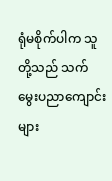ရုံမစိုက်ပါက သူတို့သည် သက်မွေးပညာကျောင်းများ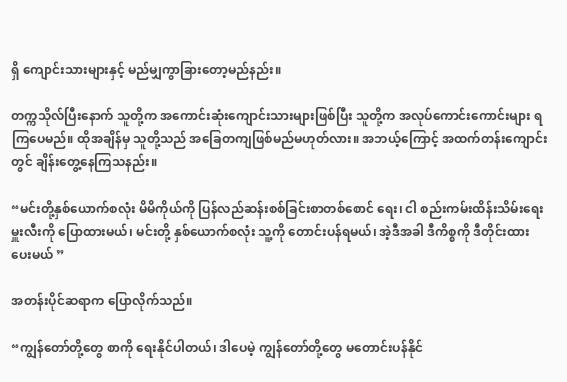ရှိ ကျောင်းသားများနှင့် မည်မျှကွာခြားတော့မည်နည်း။

တက္ကသိုလ်ပြီးနောက် သူတို့က အကောင်းဆုံးကျောင်းသားများဖြစ်ပြီး သူတို့က အလုပ်ကောင်းကောင်းများ ရကြပေမည်။ ထိုအချိန်မှ သူတို့သည် အခြေတကျဖြစ်မည်မဟုတ်လား။ အဘယ့်ကြောင့် အထက်တန်းကျောင်းတွင် ချိန်းတွေ့နေကြသနည်း။

“မင်းတို့နှစ်ယောက်စလုံး မိမိကိုယ်ကို ပြန်လည်ဆန်းစစ်ခြင်းစာတစ်စောင် ရေး၊ ငါ စည်းကမ်းထိန်းသိမ်းရေးမှူးလီးကို ပြောထားမယ်၊ မင်းတို့ နှစ်ယောက်စလုံး သူ့ကို တောင်းပန်ရမယ်၊ အဲ့ဒီအခါ ဒီကိစ္စကို ဒီတိုင်းထားပေးမယ် ”

အတန်းပိုင်ဆရာက ပြောလိုက်သည်။

“ကျွန်တော်တို့တွေ စာကို ရေးနိုင်ပါတယ်၊ ဒါပေမဲ့ ကျွန်တော်တို့တွေ မတောင်းပန်နိုင်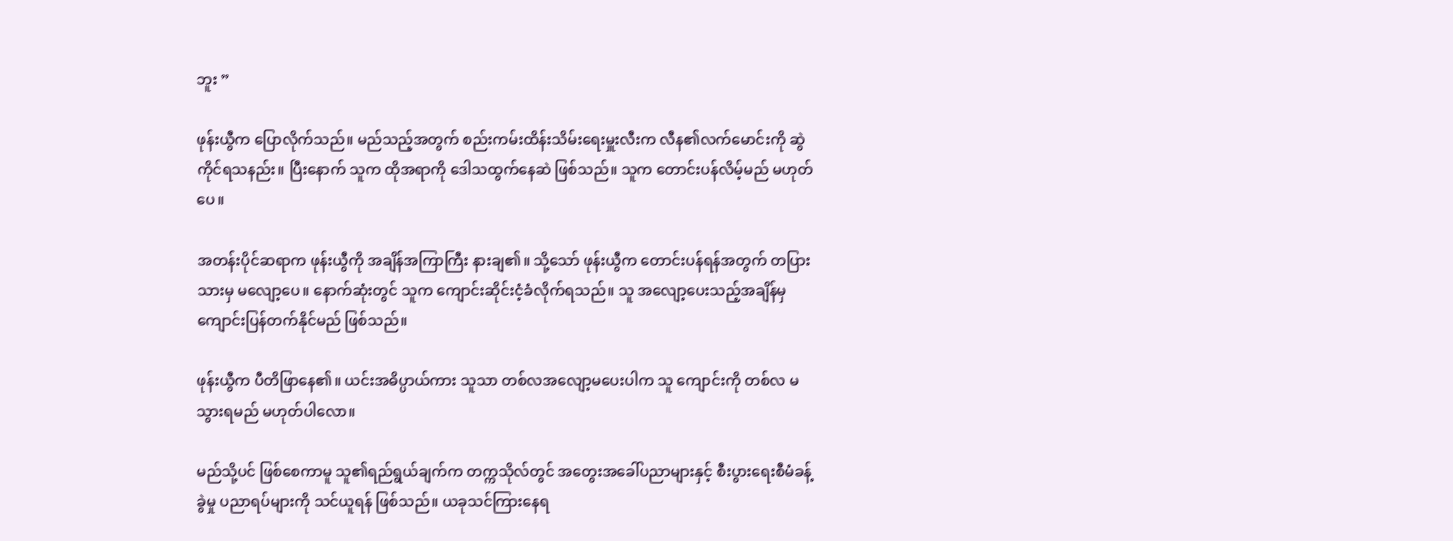ဘူး ”

ဖုန်းယွီက ပြောလိုက်သည်။ မည်သည့်အတွက် စည်းကမ်းထိန်းသိမ်းရေးမှူးလီးက လီန၏လက်မောင်းကို ဆွဲကိုင်ရသနည်း။ ပြီးနောက် သူက ထိုအရာကို ဒေါသထွက်နေဆဲ ဖြစ်သည်။ သူက တောင်းပန်လိမ့်မည် မဟုတ်ပေ။

အတန်းပိုင်ဆရာက ဖုန်းယွီကို အချိန်အကြာကြီး နားချ၏။ သို့သော် ဖုန်းယွီက တောင်းပန်ရန်အတွက် တပြားသားမှ မလျော့ပေ။ နောက်ဆုံးတွင် သူက ကျောင်းဆိုင်းငံ့ခံလိုက်ရသည်။ သူ အလျော့ပေးသည့်အချိန်မှ ကျောင်းပြန်တက်နိုင်မည် ဖြစ်သည်။

ဖုန်းယွီက ပီတိဖြာနေ၏။ ယင်းအဓိပ္ပာယ်ကား သူသာ တစ်လအလျော့မပေးပါက သူ ကျောင်းကို တစ်လ မသွားရမည် မဟုတ်ပါလော။

မည်သို့ပင် ဖြစ်စေကာမူ သူ၏ရည်ရွယ်ချက်က တက္ကသိုလ်တွင် အတွေးအခေါ်ပညာများနှင့် စီးပွားရေးစီမံခန့်ခွဲမှု ပညာရပ်များကို သင်ယူရန် ဖြစ်သည်။ ယခုသင်ကြားနေရ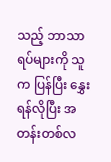သည့် ဘာသာရပ်များကို သူက ပြန်ပြီး နွှေးရန်လိုပြီး အတန်းတစ်လ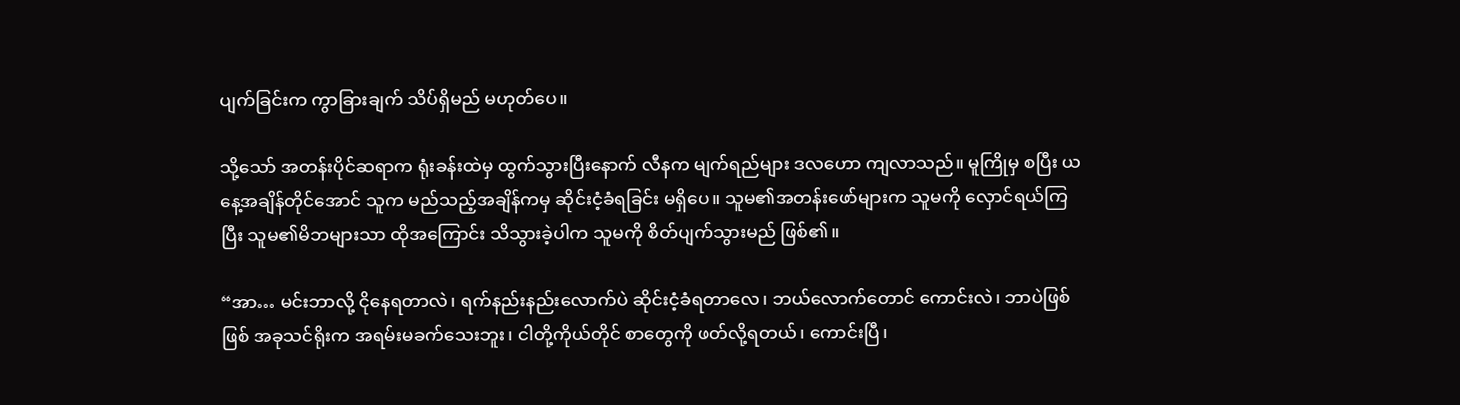ပျက်ခြင်းက ကွာခြားချက် သိပ်ရှိမည် မဟုတ်ပေ။

သို့သော် အတန်းပိုင်ဆရာက ရုံးခန်းထဲမှ ထွက်သွားပြီးနောက် လီနက မျက်ရည်များ ဒလဟော ကျလာသည်။ မူကြိုမှ စပြီး ယနေ့အချိန်တိုင်အောင် သူက မည်သည့်အချိန်ကမှ ဆိုင်းငံ့ခံရခြင်း မရှိပေ။ သူမ၏အတန်းဖော်များက သူမကို လှောင်ရယ်ကြပြီး သူမ၏မိဘများသာ ထိုအကြောင်း သိသွားခဲ့ပါက သူမကို စိတ်ပျက်သွားမည် ဖြစ်၏။

“အာ… မင်းဘာလို့ ငိုနေရတာလဲ၊ ရက်နည်းနည်းလောက်ပဲ ဆိုင်းငံ့ခံရတာလေ၊ ဘယ်လောက်တောင် ကောင်းလဲ၊ ဘာပဲဖြစ်ဖြစ် အခုသင်ရိုးက အရမ်းမခက်သေးဘူး၊ ငါတို့ကိုယ်တိုင် စာတွေကို ဖတ်လို့ရတယ်၊ ကောင်းပြီ၊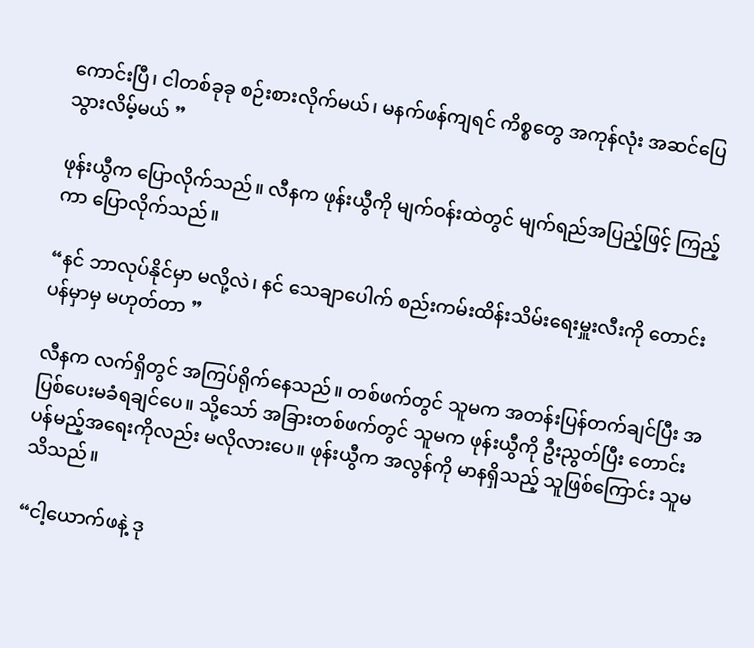ကောင်းပြီ၊ ငါတစ်ခုခု စဉ်းစားလိုက်မယ်၊ မနက်ဖန်ကျရင် ကိစ္စတွေ အကုန်လုံး အဆင်ပြေသွားလိမ့်မယ် ”

ဖုန်းယွီက ပြောလိုက်သည်။ လီနက ဖုန်းယွီကို မျက်ဝန်းထဲတွင် မျက်ရည်အပြည့်ဖြင့် ကြည့်ကာ ပြောလိုက်သည်။

“နင် ဘာလုပ်နိုင်မှာ မလို့လဲ၊ နင် သေချာပေါက် စည်းကမ်းထိန်းသိမ်းရေးမှူးလီးကို တောင်းပန်မှာမှ မဟုတ်တာ ”

လီနက လက်ရှိတွင် အကြပ်ရိုက်နေသည်။ တစ်ဖက်တွင် သူမက အတန်းပြန်တက်ချင်ပြီး အပြစ်ပေးမခံရချင်ပေ။ သို့သော် အခြားတစ်ဖက်တွင် သူမက ဖုန်းယွီကို ဦးညွတ်ပြီး တောင်းပန်မည့်အရေးကိုလည်း မလိုလားပေ။ ဖုန်းယွီက အလွန်ကို မာနရှိသည့် သူဖြစ်ကြောင်း သူမသိသည်။

“ငါ့ယောက်ဖနဲ့ ဒု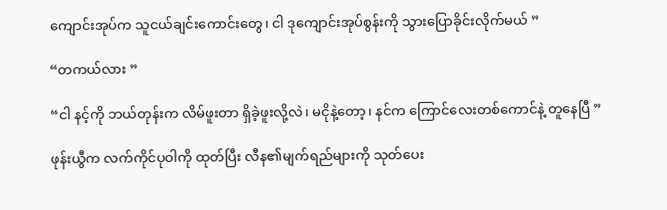ကျောင်းအုပ်က သူငယ်ချင်းကောင်းတွေ၊ ငါ ဒုကျောင်းအုပ်စွန်းကို သွားပြောခိုင်းလိုက်မယ် ”

“တကယ်လား ”

“ငါ နင့်ကို ဘယ်တုန်းက လိမ်ဖူးတာ ရှိခဲ့ဖူးလို့လဲ၊ မငိုနဲ့တော့၊ နင်က ကြောင်လေးတစ်ကောင်နဲ့ တူနေပြီ ”

ဖုန်းယွီက လက်ကိုင်ပုဝါကို ထုတ်ပြီး လီန၏မျက်ရည်များကို သုတ်ပေး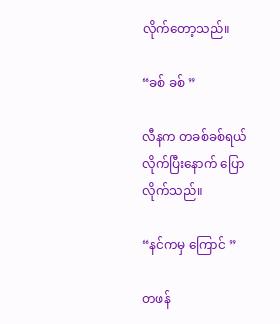လိုက်တော့သည်။

“ခစ် ခစ် ”

လီနက တခစ်ခစ်ရယ်လိုက်ပြီးနောက် ပြောလိုက်သည်။

“နင်ကမှ ကြောင် ”

တဖန်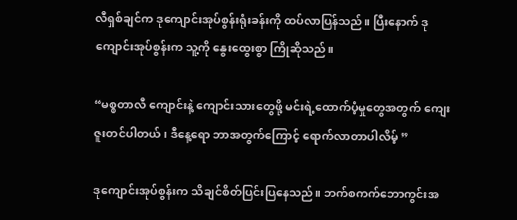လီရှစ်ချင်က ဒုကျောင်းအုပ်စွန်းရုံးခန်းကို ထပ်လာပြန်သည်။ ပြီးနောက် ဒုကျောင်းအုပ်စွန်းက သူ့ကို နွေးထွေးစွာ ကြိုဆိုသည်။

“မစ္စတာလီ ကျောင်းနဲ့ ကျောင်းသားတွေဖို့ မင်းရဲ့ထောက်ပံ့မှုတွေအတွက် ကျေးဇူးတင်ပါတယ်၊ ဒီနေ့ရော ဘာအတွက်ကြောင့် ရောက်လာတာပါလိမ့် ”

ဒုကျောင်းအုပ်စွန်းက သိချင်စိတ်ပြင်းပြနေသည်။ ဘက်စကက်ဘောကွင်းအ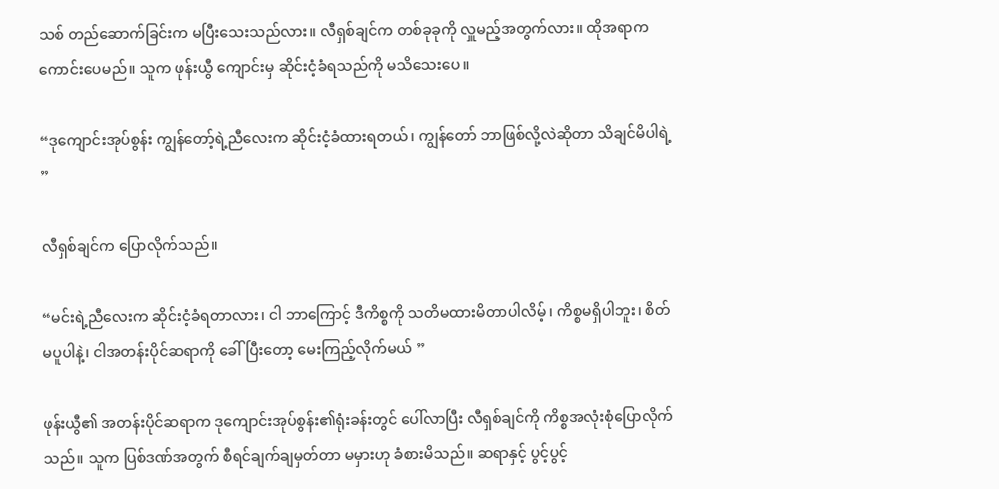သစ် တည်ဆောက်ခြင်းက မပြီးသေးသည်လား။ လီရှစ်ချင်က တစ်ခုခုကို လှူမည့်အတွက်လား။ ထိုအရာက ကောင်းပေမည်။ သူက ဖုန်းယွီ ကျောင်းမှ ဆိုင်းငံ့ခံရသည်ကို မသိသေးပေ။

“ဒုကျောင်းအုပ်စွန်း ကျွန်တော့်ရဲ့ညီလေးက ဆိုင်းငံ့ခံထားရတယ်၊ ကျွန်တော် ဘာဖြစ်လို့လဲဆိုတာ သိချင်မိပါရဲ့ ”

လီရှစ်ချင်က ပြောလိုက်သည်။

“မင်းရဲ့ညီလေးက ဆိုင်းငံ့ခံရတာလား၊ ငါ ဘာကြောင့် ဒီကိစ္စကို သတိမထားမိတာပါလိမ့်၊ ကိစ္စမရှိပါဘူး၊ စိတ်မပူပါနဲ့၊ ငါအတန်းပိုင်ဆရာကို ခေါ်ပြီးတော့ မေးကြည့်လိုက်မယ် ”

ဖုန်းယွီ၏ အတန်းပိုင်ဆရာက ဒုကျောင်းအုပ်စွန်း၏ရုံးခန်းတွင် ပေါ်လာပြီး လီရှစ်ချင်ကို ကိစ္စအလုံးစုံပြောလိုက်သည်။ သူက ပြစ်ဒဏ်အတွက် စီရင်ချက်ချမှတ်တာ မမှားဟု ခံစားမိသည်။ ဆရာနှင့် ပွင့်ပွင့်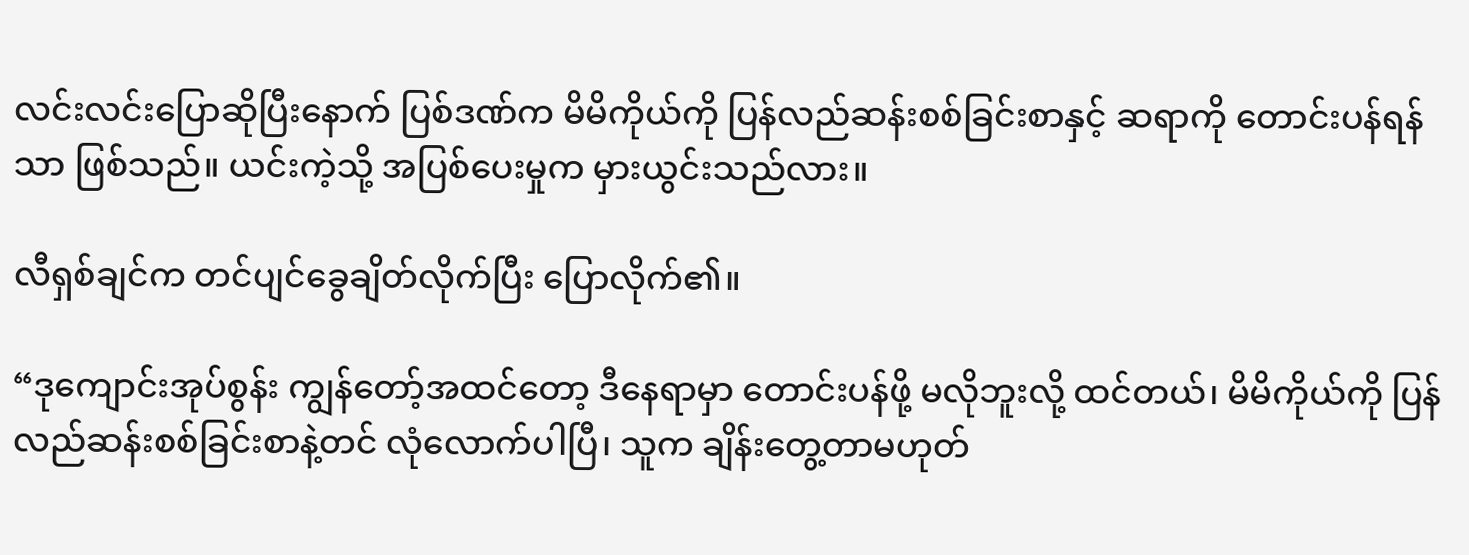လင်းလင်းပြောဆိုပြီးနောက် ပြစ်ဒဏ်က မိမိကိုယ်ကို ပြန်လည်ဆန်းစစ်ခြင်းစာနှင့် ဆရာကို တောင်းပန်ရန်သာ ဖြစ်သည်။ ယင်းကဲ့သို့ အပြစ်ပေးမှုက မှားယွင်းသည်လား။

လီရှစ်ချင်က တင်ပျင်ခွေချိတ်လိုက်ပြီး ပြောလိုက်၏။

“ဒုကျောင်းအုပ်စွန်း ကျွန်တော့်အထင်တော့ ဒီနေရာမှာ တောင်းပန်ဖို့ မလိုဘူးလို့ ထင်တယ်၊ မိမိကိုယ်ကို ပြန်လည်ဆန်းစစ်ခြင်းစာနဲ့တင် လုံလောက်ပါပြီ၊ သူက ချိန်းတွေ့တာမဟုတ်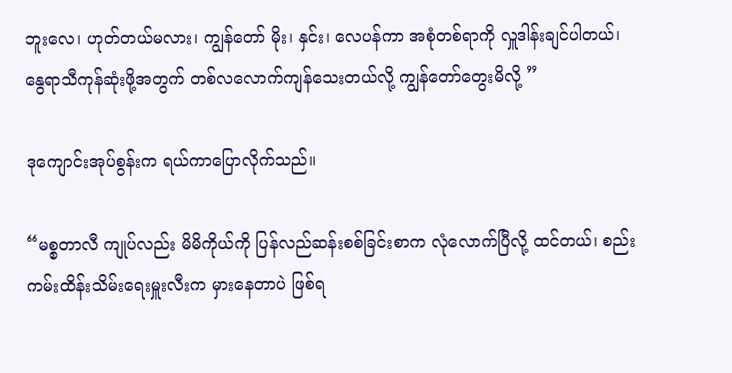ဘူးလေ၊ ဟုတ်တယ်မလား၊ ကျွန်တော် မိုး၊ နှင်း၊ လေပန်ကာ အစုံတစ်ရာကို လှူဒါန်းချင်ပါတယ်၊ နွေရာသီကုန်ဆုံးဖို့အတွက် တစ်လလောက်ကျန်သေးတယ်လို့ ကျွန်တော်တွေးမိလို့ ”

ဒုကျောင်းအုပ်စွန်းက ရယ်ကာပြောလိုက်သည်။

“မစ္စတာလီ ကျုပ်လည်း မိမိကိုယ်ကို ပြန်လည်ဆန်းစစ်ခြင်းစာက လုံလောက်ပြီလို့ ထင်တယ်၊ စည်းကမ်းထိန်းသိမ်းရေးမှူးလီးက မှားနေတာပဲ ဖြစ်ရ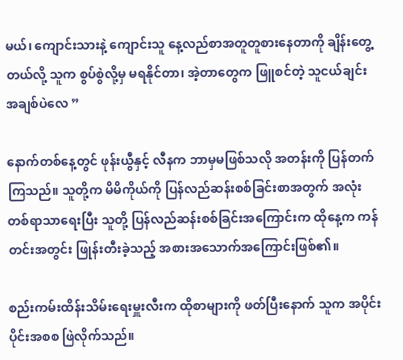မယ်၊ ကျောင်းသားနဲ့ ကျောင်းသူ နေ့လည်စာအတူတူစားနေတာကို ချိန်းတွေ့တယ်လို့ သူက စွပ်စွဲလို့မှ မရနိုင်တာ၊ အဲ့တာတွေက ဖြူစင်တဲ့ သူငယ်ချင်းအချစ်ပဲလေ ”

နောက်တစ်နေ့တွင် ဖုန်းယွီနှင့် လီနက ဘာမှမဖြစ်သလို အတန်းကို ပြန်တက်ကြသည်။ သူတို့က မိမိကိုယ်ကို ပြန်လည်ဆန်းစစ်ခြင်းစာအတွက် အလုံးတစ်ရာသာရေးပြီး သူတို့ ပြန်လည်ဆန်းစစ်ခြင်းအကြောင်းက ထိုနေ့က ကန်တင်းအတွင်း ဖြုန်းတီးခဲ့သည့် အစားအသောက်အကြောင်းဖြစ်၏။

စည်းကမ်းထိန်းသိမ်းရေးမှူးလီးက ထိုစာများကို ဖတ်ပြီးနောက် သူက အပိုင်းပိုင်းအစစ ဖြဲလိုက်သည်။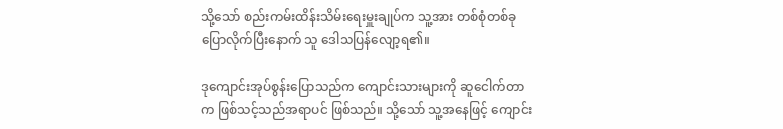သို့သော် စည်းကမ်းထိန်းသိမ်းရေးမှူးချုပ်က သူ့အား တစ်စုံတစ်ခုပြောလိုက်ပြီးနောက် သူ ဒေါသပြန်လျော့ရ၏။

ဒုကျောင်းအုပ်စွန်းပြောသည်က ကျောင်းသားများကို ဆူငေါက်တာက ဖြစ်သင့်သည်အရာပင် ဖြစ်သည်။ သို့သော် သူ့အနေဖြင့် ကျောင်း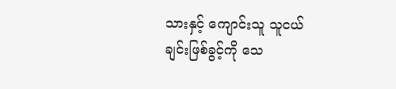သားနှင့် ကျောင်းသူ သူငယ်ချင်းဖြစ်ခွင့်ကို သေ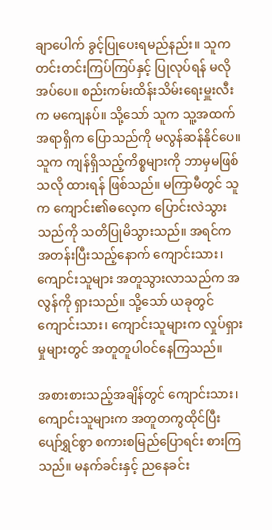ချာပေါက် ခွင့်ပြုပေးရမည်နည်း။ သူက တင်းတင်းကြပ်ကြပ်နှင့် ပြုလုပ်ရန် မလိုအပ်ပေ။ စည်းကမ်းထိန်းသိမ်းရေးမှူးလီးက မကျေနပ်။ သို့သော် သူက သူ့အထက်အရာရှိက ပြောသည်ကို မလွန်ဆန်နိုင်ပေ။ သူက ကျန်ရှိသည့်ကိစ္စများကို ဘာမှမဖြစ်သလို ထားရန် ဖြစ်သည်။ မကြာမီတွင် သူက ကျောင်း၏ဓလေ့က ပြောင်းလဲသွားသည်ကို သတိပြုမိသွားသည်။ အရင်က အတန်းပြီးသည့်နောက် ကျောင်းသား၊ ကျောင်းသူများ အတူသွားလာသည်က အလွန်ကို ရှားသည်။ သို့သော် ယခုတွင် ကျောင်းသား၊ ကျောင်းသူများက လှုပ်ရှားမှုများတွင် အတူတူပါဝင်နေကြသည်။

အစားစားသည့်အချိန်တွင် ကျောင်းသား၊ ကျောင်းသူများက အတူတကွထိုင်ပြီး ပျော်ရွှင်စွာ စကားစမြည်ပြောရင်း စားကြသည်။ မနက်ခင်းနှင့် ညနေခင်း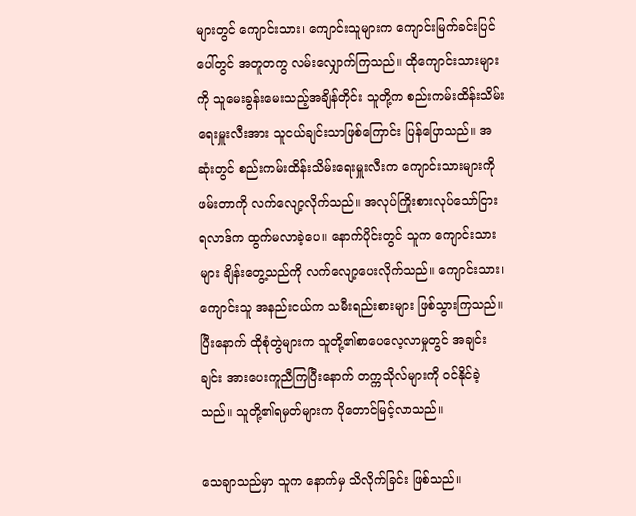များတွင် ကျောင်းသား၊ ကျောင်းသူများက ကျောင်းမြက်ခင်းပြင်ပေါ်တွင် အတူတကွ လမ်းလျှောက်ကြသည်။ ထိုကျောင်းသားများကို သူမေးခွန်းမေးသည့်အချိန်တိုင်း သူတို့က စည်းကမ်းထိန်းသိမ်းရေးမှူးလီးအား သူငယ်ချင်းသာဖြစ်ကြောင်း ပြန်ပြောသည်။ အဆုံးတွင် စည်းကမ်းထိန်းသိမ်းရေးမှူးလီးက ကျောင်းသားများကို ဖမ်းတာကို လက်လျော့လိုက်သည်။ အလုပ်ကြိုးစားလုပ်သော်ငြား ရလာဒ်က ထွက်မလာခဲ့ပေ။ နောက်ပိုင်းတွင် သူက ကျောင်းသားများ ချိန်းတွေ့သည်ကို လက်လျော့ပေးလိုက်သည်။ ကျောင်းသား၊ ကျောင်းသူ အနည်းငယ်က သမီးရည်းစားများ ဖြစ်သွားကြသည်။ ပြီးနောက် ထိုစုံတွဲများက သူတို့၏စာပေလေ့လာမှုတွင် အချင်းချင်း အားပေးကူညီကြပြီးနောက် တက္ကသိုလ်များကို ဝင်နိုင်ခဲ့သည်။ သူတို့၏ရမှတ်များက ပိုတောင်မြင့်လာသည်။

သေချာသည်မှာ သူက နောက်မှ သိလိုက်ခြင်း ဖြစ်သည်။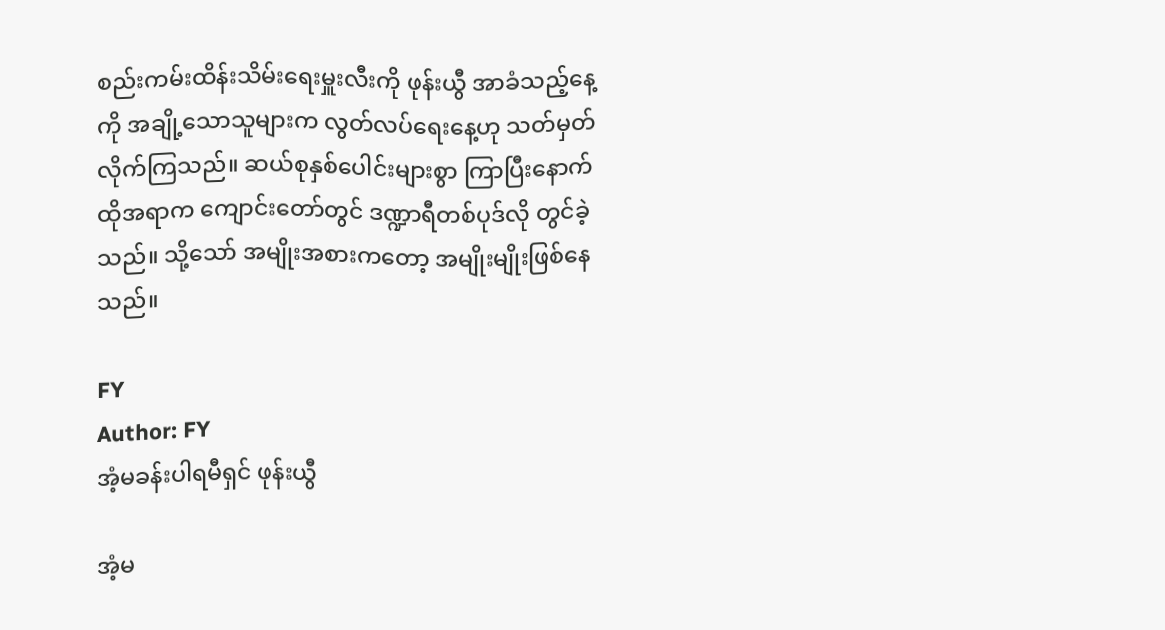စည်းကမ်းထိန်းသိမ်းရေးမှူးလီးကို ဖုန်းယွီ အာခံသည့်နေ့ကို အချို့သောသူများက လွတ်လပ်ရေးနေ့ဟု သတ်မှတ်လိုက်ကြသည်။ ဆယ်စုနှစ်ပေါင်းများစွာ ကြာပြီးနောက် ထိုအရာက ကျောင်းတော်တွင် ဒဏ္ဍာရီတစ်ပုဒ်လို တွင်ခဲ့သည်။ သို့သော် အမျိုးအစားကတော့ အမျိုးမျိုးဖြစ်နေသည်။

FY
Author: FY
အံ့မခန်းပါရမီရှင် ဖုန်းယွီ

အံ့မ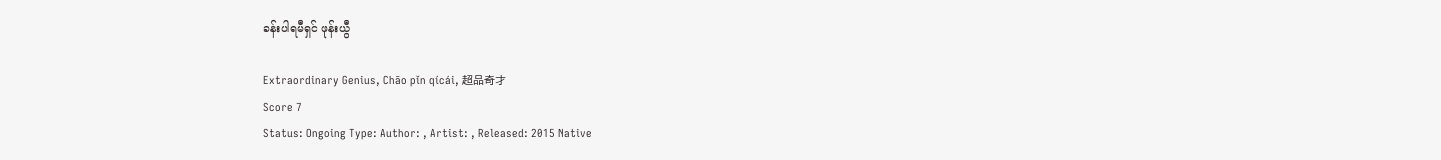ခန်းပါရမီရှင် ဖုန်းယွီ

Extraordinary Genius, Chāo pǐn qícái, 超品奇才
Score 7
Status: Ongoing Type: Author: , Artist: , Released: 2015 Native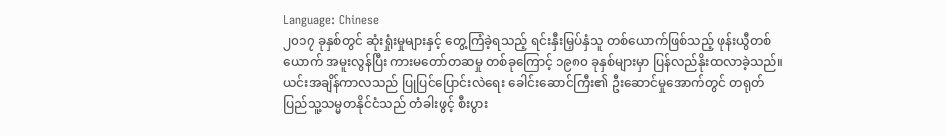Language: Chinese
၂၀၁၇ ခုနှစ်တွင် ဆုံးရှုံးမှုများနှင့် တွေ့ကြံခဲ့ရသည့် ရင်းနှီးမြှပ်နှံသူ တစ်ယောက်ဖြစ်သည့် ဖုန်းယွီတစ်ယောက် အမူးလွန်ပြီး ကားမတော်တဆမှု တစ်ခုကြောင့် ၁၉၈၀ ခုနှစ်များမှာ ပြန်လည်နိုးထလာခဲ့သည်။ ယင်းအချိန်ကာလသည် ပြုပြင်ပြောင်းလဲရေး ခေါင်းဆောင်ကြီး၏ ဦးဆောင်မှုအောက်တွင် တရုတ်ပြည်သူ့သမ္မတနိုင်ငံသည် တံခါးဖွင့် စီးပွား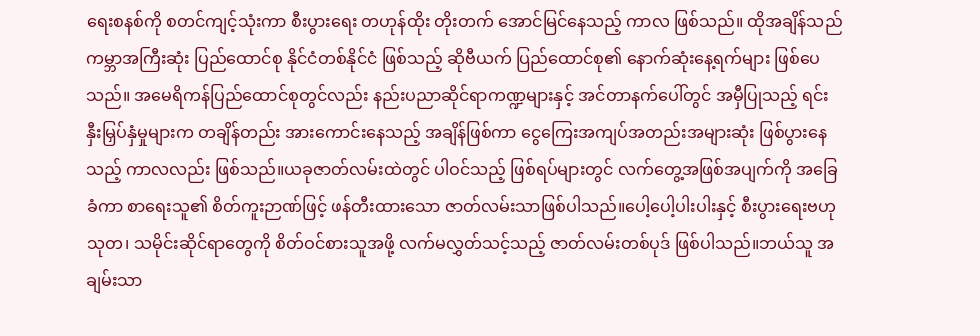ရေးစနစ်ကို စတင်ကျင့်သုံးကာ စီးပွားရေး တဟုန်ထိုး တိုးတက် အောင်မြင်နေသည့် ကာလ ဖြစ်သည်။ ထိုအချိန်သည် ကမ္ဘာအကြီးဆုံး ပြည်ထောင်စု နိုင်ငံတစ်နိုင်ငံ ဖြစ်သည့် ဆိုဗီယက် ပြည်ထောင်စု၏ နောက်ဆုံးနေ့ရက်များ ဖြစ်ပေသည်။ အမေရိကန်ပြည်ထောင်စုတွင်လည်း နည်းပညာဆိုင်ရာကဏ္ဍများနှင့် အင်တာနက်ပေါ်တွင် အမှီပြုသည့် ရင်းနှီးမြှပ်နှံမှုများက တချိန်တည်း အားကောင်းနေသည့် အချိန်ဖြစ်ကာ ငွေကြေးအကျပ်အတည်းအများဆုံး ဖြစ်ပွားနေသည့် ကာလလည်း ဖြစ်သည်။ယခုဇာတ်လမ်းထဲတွင် ပါဝင်သည့် ဖြစ်ရပ်များတွင် လက်တွေ့အဖြစ်အပျက်ကို အခြေခံကာ စာရေးသူ၏ စိတ်ကူးဉာဏ်ဖြင့် ဖန်တီးထားသော ဇာတ်လမ်းသာဖြစ်ပါသည်။ပေါ့ပေါ့ပါးပါးနှင့် စီးပွားရေးဗဟုသုတ၊ သမိုင်းဆိုင်ရာတွေကို စိတ်ဝင်စားသူအဖို့ လက်မလွှတ်သင့်သည့် ဇာတ်လမ်းတစ်ပုဒ် ဖြစ်ပါသည်။ဘယ်သူ အချမ်းသာ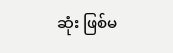ဆုံး ဖြစ်မ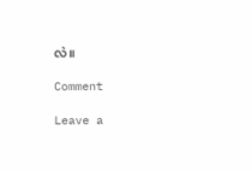လဲ။

Comment

Leave a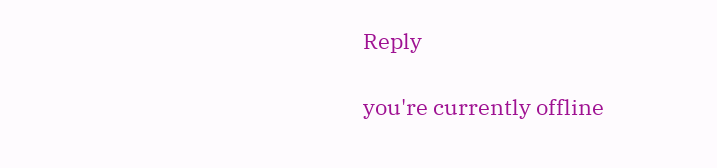Reply

you're currently offline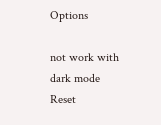Options

not work with dark mode
Reset